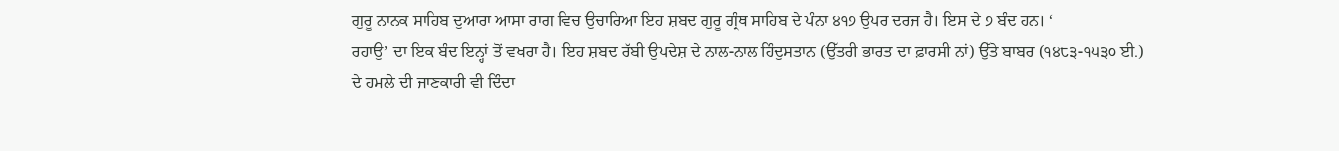ਗੁਰੂ ਨਾਨਕ ਸਾਹਿਬ ਦੁਆਰਾ ਆਸਾ ਰਾਗ ਵਿਚ ਉਚਾਰਿਆ ਇਹ ਸ਼ਬਦ ਗੁਰੂ ਗ੍ਰੰਥ ਸਾਹਿਬ ਦੇ ਪੰਨਾ ੪੧੭ ਉਪਰ ਦਰਜ ਹੈ। ਇਸ ਦੇ ੭ ਬੰਦ ਹਨ। ‘
ਰਹਾਉ’ ਦਾ ਇਕ ਬੰਦ ਇਨ੍ਹਾਂ ਤੋਂ ਵਖਰਾ ਹੈ। ਇਹ ਸ਼ਬਦ ਰੱਬੀ ਉਪਦੇਸ਼ ਦੇ ਨਾਲ-ਨਾਲ ਹਿੰਦੁਸਤਾਨ (ਉੱਤਰੀ ਭਾਰਤ ਦਾ ਫ਼ਾਰਸੀ ਨਾਂ) ਉੱਤੇ ਬਾਬਰ (੧੪੮੩-੧੫੩੦ ਈ.) ਦੇ ਹਮਲੇ ਦੀ ਜਾਣਕਾਰੀ ਵੀ ਦਿੰਦਾ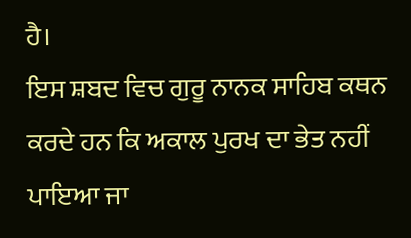ਹੈ।
ਇਸ ਸ਼ਬਦ ਵਿਚ ਗੁਰੂ ਨਾਨਕ ਸਾਹਿਬ ਕਥਨ ਕਰਦੇ ਹਨ ਕਿ ਅਕਾਲ ਪੁਰਖ ਦਾ ਭੇਤ ਨਹੀਂ ਪਾਇਆ ਜਾ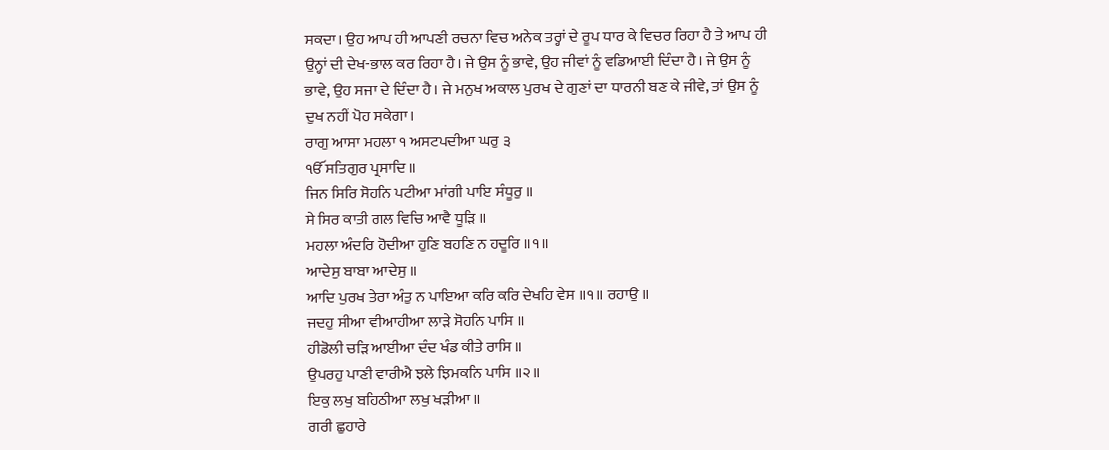ਸਕਦਾ। ਉਹ ਆਪ ਹੀ ਆਪਣੀ ਰਚਨਾ ਵਿਚ ਅਨੇਕ ਤਰ੍ਹਾਂ ਦੇ ਰੂਪ ਧਾਰ ਕੇ ਵਿਚਰ ਰਿਹਾ ਹੈ ਤੇ ਆਪ ਹੀ ਉਨ੍ਹਾਂ ਦੀ ਦੇਖ-ਭਾਲ ਕਰ ਰਿਹਾ ਹੈ। ਜੇ ਉਸ ਨੂੰ ਭਾਵੇ, ਉਹ ਜੀਵਾਂ ਨੂੰ ਵਡਿਆਈ ਦਿੰਦਾ ਹੈ। ਜੇ ਉਸ ਨੂੰ ਭਾਵੇ, ਉਹ ਸਜਾ ਦੇ ਦਿੰਦਾ ਹੈ। ਜੇ ਮਨੁਖ ਅਕਾਲ ਪੁਰਖ ਦੇ ਗੁਣਾਂ ਦਾ ਧਾਰਨੀ ਬਣ ਕੇ ਜੀਵੇ, ਤਾਂ ਉਸ ਨੂੰ ਦੁਖ ਨਹੀਂ ਪੋਹ ਸਕੇਗਾ।
ਰਾਗੁ ਆਸਾ ਮਹਲਾ ੧ ਅਸਟਪਦੀਆ ਘਰੁ ੩
ੴ ਸਤਿਗੁਰ ਪ੍ਰਸਾਦਿ ॥
ਜਿਨ ਸਿਰਿ ਸੋਹਨਿ ਪਟੀਆ ਮਾਂਗੀ ਪਾਇ ਸੰਧੂਰੁ ॥
ਸੇ ਸਿਰ ਕਾਤੀ ਗਲ ਵਿਚਿ ਆਵੈ ਧੂੜਿ ॥
ਮਹਲਾ ਅੰਦਰਿ ਹੋਦੀਆ ਹੁਣਿ ਬਹਣਿ ਨ ਹਦੂਰਿ ॥੧॥
ਆਦੇਸੁ ਬਾਬਾ ਆਦੇਸੁ ॥
ਆਦਿ ਪੁਰਖ ਤੇਰਾ ਅੰਤੁ ਨ ਪਾਇਆ ਕਰਿ ਕਰਿ ਦੇਖਹਿ ਵੇਸ ॥੧॥ ਰਹਾਉ ॥
ਜਦਹੁ ਸੀਆ ਵੀਆਹੀਆ ਲਾੜੇ ਸੋਹਨਿ ਪਾਸਿ ॥
ਹੀਡੋਲੀ ਚੜਿ ਆਈਆ ਦੰਦ ਖੰਡ ਕੀਤੇ ਰਾਸਿ ॥
ਉਪਰਹੁ ਪਾਣੀ ਵਾਰੀਐ ਝਲੇ ਝਿਮਕਨਿ ਪਾਸਿ ॥੨॥
ਇਕੁ ਲਖੁ ਬਹਿਠੀਆ ਲਖੁ ਖੜੀਆ ॥
ਗਰੀ ਛੁਹਾਰੇ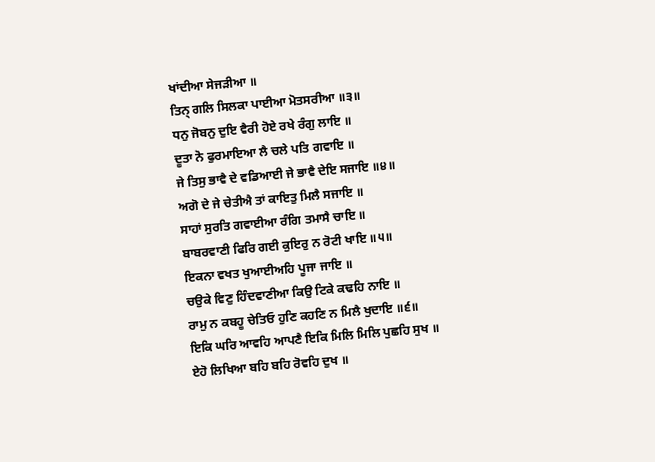ਖਾਂਦੀਆ ਸੇਜੜੀਆ ॥
ਤਿਨ੍ ਗਲਿ ਸਿਲਕਾ ਪਾਈਆ ਮੋਤਸਰੀਆ ॥੩॥
ਧਨੁ ਜੋਬਨੁ ਦੁਇ ਵੈਰੀ ਹੋਏ ਰਖੇ ਰੰਗੁ ਲਾਇ ॥
ਦੂਤਾ ਨੋ ਫੁਰਮਾਇਆ ਲੈ ਚਲੇ ਪਤਿ ਗਵਾਇ ॥
ਜੇ ਤਿਸੁ ਭਾਵੈ ਦੇ ਵਡਿਆਈ ਜੇ ਭਾਵੈ ਦੇਇ ਸਜਾਇ ॥੪॥
ਅਗੋ ਦੇ ਜੇ ਚੇਤੀਐ ਤਾਂ ਕਾਇਤੁ ਮਿਲੈ ਸਜਾਇ ॥
ਸਾਹਾਂ ਸੁਰਤਿ ਗਵਾਈਆ ਰੰਗਿ ਤਮਾਸੈ ਚਾਇ ॥
ਬਾਬਰਵਾਣੀ ਫਿਰਿ ਗਈ ਕੁਇਰੁ ਨ ਰੋਟੀ ਖਾਇ ॥੫॥
ਇਕਨਾ ਵਖਤ ਖੁਆਈਅਹਿ ਪੂਜਾ ਜਾਇ ॥
ਚਉਕੇ ਵਿਣੁ ਹਿੰਦਵਾਣੀਆ ਕਿਉ ਟਿਕੇ ਕਢਹਿ ਨਾਇ ॥
ਰਾਮੁ ਨ ਕਬਹੂ ਚੇਤਿਓ ਹੁਣਿ ਕਹਣਿ ਨ ਮਿਲੈ ਖੁਦਾਇ ॥੬॥
ਇਕਿ ਘਰਿ ਆਵਹਿ ਆਪਣੈ ਇਕਿ ਮਿਲਿ ਮਿਲਿ ਪੁਛਹਿ ਸੁਖ ॥
ਏਹੋ ਲਿਖਿਆ ਬਹਿ ਬਹਿ ਰੋਵਹਿ ਦੁਖ ॥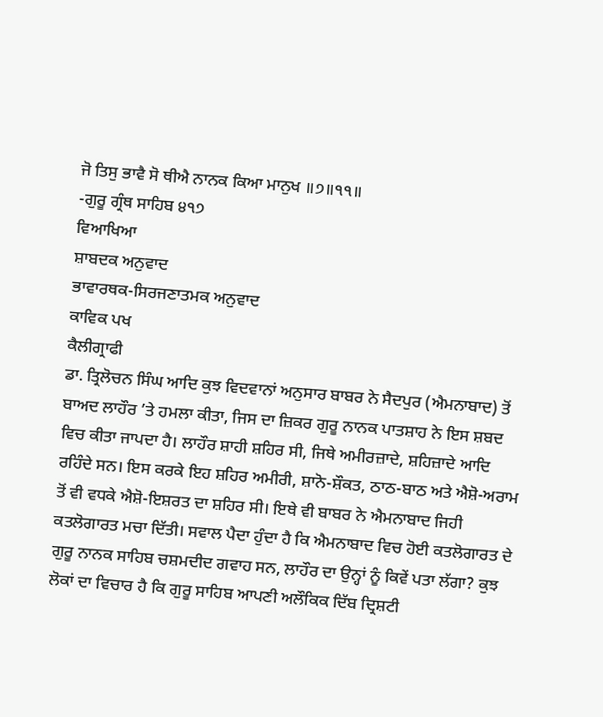ਜੋ ਤਿਸੁ ਭਾਵੈ ਸੋ ਥੀਐ ਨਾਨਕ ਕਿਆ ਮਾਨੁਖ ॥੭॥੧੧॥
-ਗੁਰੂ ਗ੍ਰੰਥ ਸਾਹਿਬ ੪੧੭
ਵਿਆਖਿਆ
ਸ਼ਾਬਦਕ ਅਨੁਵਾਦ
ਭਾਵਾਰਥਕ-ਸਿਰਜਣਾਤਮਕ ਅਨੁਵਾਦ
ਕਾਵਿਕ ਪਖ
ਕੈਲੀਗ੍ਰਾਫੀ
ਡਾ. ਤ੍ਰਿਲੋਚਨ ਸਿੰਘ ਆਦਿ ਕੁਝ ਵਿਦਵਾਨਾਂ ਅਨੁਸਾਰ ਬਾਬਰ ਨੇ ਸੈਦਪੁਰ (ਐਮਨਾਬਾਦ) ਤੋਂ ਬਾਅਦ ਲਾਹੌਰ ’ਤੇ ਹਮਲਾ ਕੀਤਾ, ਜਿਸ ਦਾ ਜ਼ਿਕਰ ਗੁਰੂ ਨਾਨਕ ਪਾਤਸ਼ਾਹ ਨੇ ਇਸ ਸ਼ਬਦ ਵਿਚ ਕੀਤਾ ਜਾਪਦਾ ਹੈ। ਲਾਹੌਰ ਸ਼ਾਹੀ ਸ਼ਹਿਰ ਸੀ, ਜਿਥੇ ਅਮੀਰਜ਼ਾਦੇ, ਸ਼ਹਿਜ਼ਾਦੇ ਆਦਿ ਰਹਿੰਦੇ ਸਨ। ਇਸ ਕਰਕੇ ਇਹ ਸ਼ਹਿਰ ਅਮੀਰੀ, ਸ਼ਾਨੋ-ਸ਼ੌਕਤ, ਠਾਠ-ਬਾਠ ਅਤੇ ਐਸ਼ੋ-ਅਰਾਮ ਤੋਂ ਵੀ ਵਧਕੇ ਐਸ਼ੋ-ਇਸ਼ਰਤ ਦਾ ਸ਼ਹਿਰ ਸੀ। ਇਥੇ ਵੀ ਬਾਬਰ ਨੇ ਐਮਨਾਬਾਦ ਜਿਹੀ ਕਤਲੋਗਾਰਤ ਮਚਾ ਦਿੱਤੀ। ਸਵਾਲ ਪੈਦਾ ਹੁੰਦਾ ਹੈ ਕਿ ਐਮਨਾਬਾਦ ਵਿਚ ਹੋਈ ਕਤਲੋਗਾਰਤ ਦੇ ਗੁਰੂ ਨਾਨਕ ਸਾਹਿਬ ਚਸ਼ਮਦੀਦ ਗਵਾਹ ਸਨ, ਲਾਹੌਰ ਦਾ ਉਨ੍ਹਾਂ ਨੂੰ ਕਿਵੇਂ ਪਤਾ ਲੱਗਾ? ਕੁਝ ਲੋਕਾਂ ਦਾ ਵਿਚਾਰ ਹੈ ਕਿ ਗੁਰੂ ਸਾਹਿਬ ਆਪਣੀ ਅਲੌਕਿਕ ਦਿੱਬ ਦ੍ਰਿਸ਼ਟੀ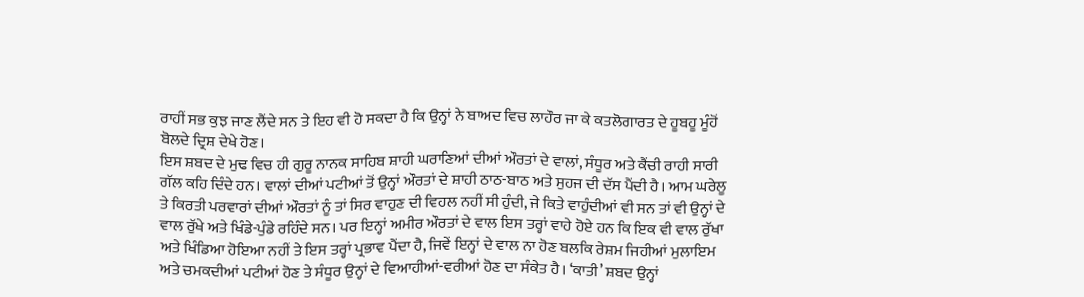ਰਾਹੀਂ ਸਭ ਕੁਝ ਜਾਣ ਲੈਂਦੇ ਸਨ ਤੇ ਇਹ ਵੀ ਹੋ ਸਕਦਾ ਹੈ ਕਿ ਉਨ੍ਹਾਂ ਨੇ ਬਾਅਦ ਵਿਚ ਲਾਹੌਰ ਜਾ ਕੇ ਕਤਲੋਗਾਰਤ ਦੇ ਹੂਬਹੂ ਮੂੰਹੋਂ ਬੋਲਦੇ ਦ੍ਰਿਸ਼ ਦੇਖੇ ਹੋਣ।
ਇਸ ਸ਼ਬਦ ਦੇ ਮੁਢ ਵਿਚ ਹੀ ਗੁਰੂ ਨਾਨਕ ਸਾਹਿਬ ਸ਼ਾਹੀ ਘਰਾਣਿਆਂ ਦੀਆਂ ਔਰਤਾਂ ਦੇ ਵਾਲਾਂ, ਸੰਧੂਰ ਅਤੇ ਕੈਂਚੀ ਰਾਹੀ ਸਾਰੀ ਗੱਲ ਕਹਿ ਦਿੰਦੇ ਹਨ। ਵਾਲਾਂ ਦੀਆਂ ਪਟੀਆਂ ਤੋਂ ਉਨ੍ਹਾਂ ਔਰਤਾਂ ਦੇ ਸ਼ਾਹੀ ਠਾਠ-ਬਾਠ ਅਤੇ ਸੁਹਜ ਦੀ ਦੱਸ ਪੈਂਦੀ ਹੈ। ਆਮ ਘਰੇਲੂ ਤੇ ਕਿਰਤੀ ਪਰਵਾਰਾਂ ਦੀਆਂ ਔਰਤਾਂ ਨੂੰ ਤਾਂ ਸਿਰ ਵਾਹੁਣ ਦੀ ਵਿਹਲ ਨਹੀਂ ਸੀ ਹੁੰਦੀ, ਜੇ ਕਿਤੇ ਵਾਹੁੰਦੀਆਂ ਵੀ ਸਨ ਤਾਂ ਵੀ ਉਨ੍ਹਾਂ ਦੇ ਵਾਲ ਰੁੱਖੇ ਅਤੇ ਖਿੰਡੇ-ਪੁੰਡੇ ਰਹਿੰਦੇ ਸਨ। ਪਰ ਇਨ੍ਹਾਂ ਅਮੀਰ ਔਰਤਾਂ ਦੇ ਵਾਲ ਇਸ ਤਰ੍ਹਾਂ ਵਾਹੇ ਹੋਏ ਹਨ ਕਿ ਇਕ ਵੀ ਵਾਲ ਰੁੱਖਾ ਅਤੇ ਖਿੰਡਿਆ ਹੋਇਆ ਨਹੀਂ ਤੇ ਇਸ ਤਰ੍ਹਾਂ ਪ੍ਰਭਾਵ ਪੈਂਦਾ ਹੈ, ਜਿਵੇਂ ਇਨ੍ਹਾਂ ਦੇ ਵਾਲ ਨਾ ਹੋਣ ਬਲਕਿ ਰੇਸ਼ਮ ਜਿਹੀਆਂ ਮੁਲਾਇਮ ਅਤੇ ਚਮਕਦੀਆਂ ਪਟੀਆਂ ਹੋਣ ਤੇ ਸੰਧੂਰ ਉਨ੍ਹਾਂ ਦੇ ਵਿਆਹੀਆਂ-ਵਰੀਆਂ ਹੋਣ ਦਾ ਸੰਕੇਤ ਹੈ। ‘ਕਾਤੀ’ ਸ਼ਬਦ ਉਨ੍ਹਾਂ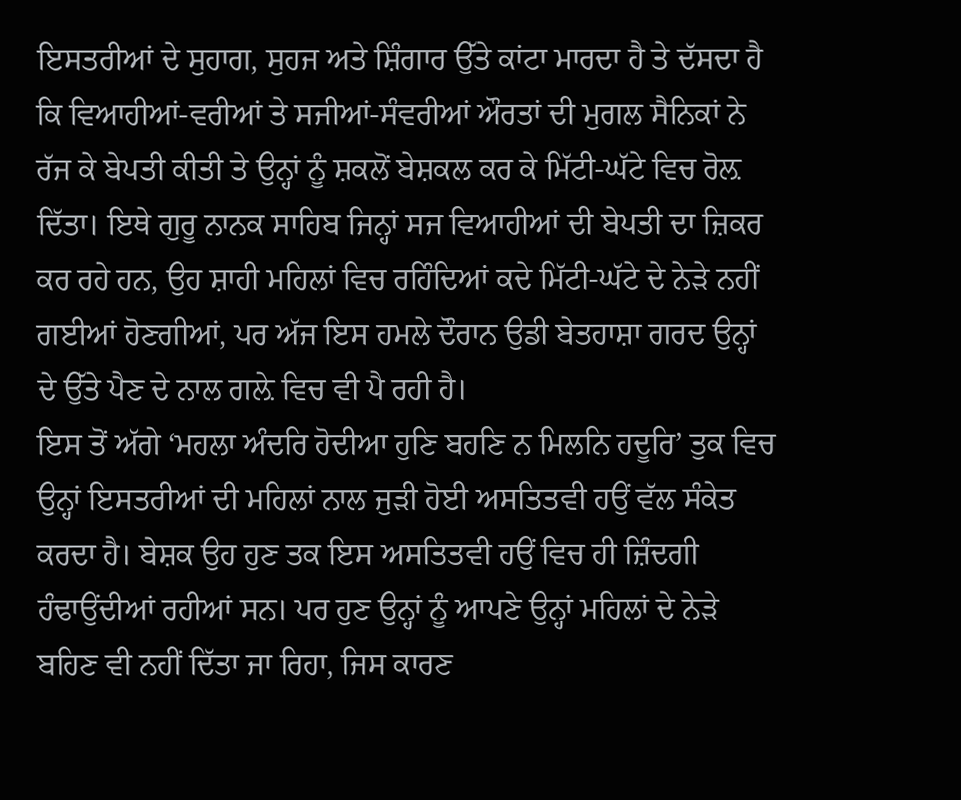ਇਸਤਰੀਆਂ ਦੇ ਸੁਹਾਗ, ਸੁਹਜ ਅਤੇ ਸ਼ਿੰਗਾਰ ਉੱਤੇ ਕਾਂਟਾ ਮਾਰਦਾ ਹੈ ਤੇ ਦੱਸਦਾ ਹੈ ਕਿ ਵਿਆਹੀਆਂ-ਵਰੀਆਂ ਤੇ ਸਜੀਆਂ-ਸੰਵਰੀਆਂ ਔਰਤਾਂ ਦੀ ਮੁਗਲ ਸੈਨਿਕਾਂ ਨੇ ਰੱਜ ਕੇ ਬੇਪਤੀ ਕੀਤੀ ਤੇ ਉਨ੍ਹਾਂ ਨੂੰ ਸ਼ਕਲੋਂ ਬੇਸ਼ਕਲ ਕਰ ਕੇ ਮਿੱਟੀ-ਘੱਟੇ ਵਿਚ ਰੋਲ਼ ਦਿੱਤਾ। ਇਥੇ ਗੁਰੂ ਨਾਨਕ ਸਾਹਿਬ ਜਿਨ੍ਹਾਂ ਸਜ ਵਿਆਹੀਆਂ ਦੀ ਬੇਪਤੀ ਦਾ ਜ਼ਿਕਰ ਕਰ ਰਹੇ ਹਨ, ਉਹ ਸ਼ਾਹੀ ਮਹਿਲਾਂ ਵਿਚ ਰਹਿੰਦਿਆਂ ਕਦੇ ਮਿੱਟੀ-ਘੱਟੇ ਦੇ ਨੇੜੇ ਨਹੀਂ ਗਈਆਂ ਹੋਣਗੀਆਂ, ਪਰ ਅੱਜ ਇਸ ਹਮਲੇ ਦੌਰਾਨ ਉਡੀ ਬੇਤਹਾਸ਼ਾ ਗਰਦ ਉਨ੍ਹਾਂ ਦੇ ਉੱਤੇ ਪੈਣ ਦੇ ਨਾਲ ਗਲ਼ੇ ਵਿਚ ਵੀ ਪੈ ਰਹੀ ਹੈ।
ਇਸ ਤੋਂ ਅੱਗੇ ‘ਮਹਲਾ ਅੰਦਰਿ ਹੋਦੀਆ ਹੁਣਿ ਬਹਣਿ ਨ ਮਿਲਨਿ ਹਦੂਰਿ’ ਤੁਕ ਵਿਚ ਉਨ੍ਹਾਂ ਇਸਤਰੀਆਂ ਦੀ ਮਹਿਲਾਂ ਨਾਲ ਜੁੜੀ ਹੋਈ ਅਸਤਿਤਵੀ ਹਉਂ ਵੱਲ ਸੰਕੇਤ ਕਰਦਾ ਹੈ। ਬੇਸ਼ਕ ਉਹ ਹੁਣ ਤਕ ਇਸ ਅਸਤਿਤਵੀ ਹਉਂ ਵਿਚ ਹੀ ਜ਼ਿੰਦਗੀ ਹੰਢਾਉਂਦੀਆਂ ਰਹੀਆਂ ਸਨ। ਪਰ ਹੁਣ ਉਨ੍ਹਾਂ ਨੂੰ ਆਪਣੇ ਉਨ੍ਹਾਂ ਮਹਿਲਾਂ ਦੇ ਨੇੜੇ ਬਹਿਣ ਵੀ ਨਹੀਂ ਦਿੱਤਾ ਜਾ ਰਿਹਾ, ਜਿਸ ਕਾਰਣ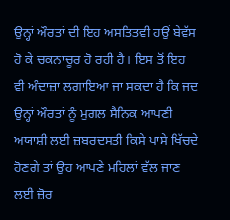ਉਨ੍ਹਾਂ ਔਰਤਾਂ ਦੀ ਇਹ ਅਸਤਿਤਵੀ ਹਉਂ ਬੇਵੱਸ ਹੋ ਕੇ ਚਕਨਾਚੂਰ ਹੋ ਰਹੀ ਹੈ। ਇਸ ਤੋਂ ਇਹ ਵੀ ਅੰਦਾਜ਼ਾ ਲਗਾਇਆ ਜਾ ਸਕਦਾ ਹੈ ਕਿ ਜਦ ਉਨ੍ਹਾਂ ਔਰਤਾਂ ਨੂੰ ਮੁਗਲ ਸੈਨਿਕ ਆਪਣੀ ਅਯਾਸ਼ੀ ਲਈ ਜ਼ਬਰਦਸਤੀ ਕਿਸੇ ਪਾਸੇ ਖਿੱਚਦੇ ਹੋਣਗੇ ਤਾਂ ਉਹ ਆਪਣੇ ਮਹਿਲਾਂ ਵੱਲ ਜਾਣ ਲਈ ਜ਼ੋਰ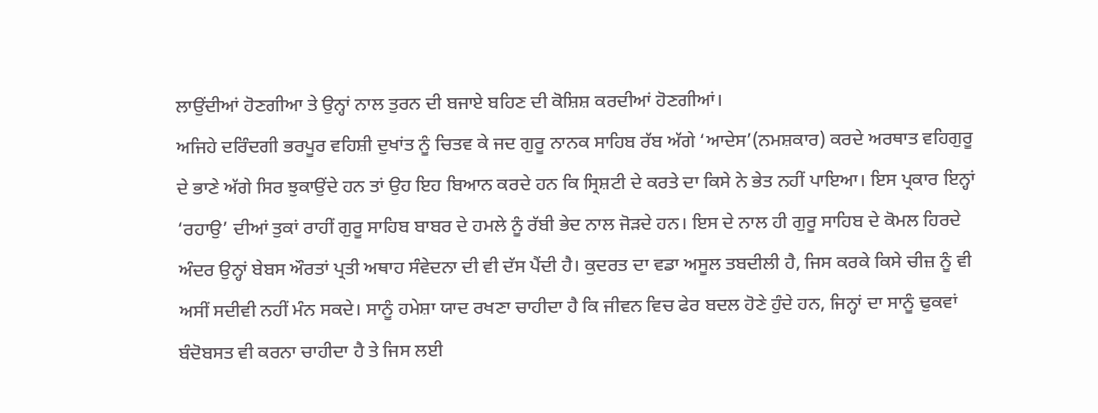ਲਾਉਂਦੀਆਂ ਹੋਣਗੀਆ ਤੇ ਉਨ੍ਹਾਂ ਨਾਲ ਤੁਰਨ ਦੀ ਬਜਾਏ ਬਹਿਣ ਦੀ ਕੋਸ਼ਿਸ਼ ਕਰਦੀਆਂ ਹੋਣਗੀਆਂ।
ਅਜਿਹੇ ਦਰਿੰਦਗੀ ਭਰਪੂਰ ਵਹਿਸ਼ੀ ਦੁਖਾਂਤ ਨੂੰ ਚਿਤਵ ਕੇ ਜਦ ਗੁਰੂ ਨਾਨਕ ਸਾਹਿਬ ਰੱਬ ਅੱਗੇ ‘ਆਦੇਸ’(ਨਮਸ਼ਕਾਰ) ਕਰਦੇ ਅਰਥਾਤ ਵਹਿਗੁਰੂ ਦੇ ਭਾਣੇ ਅੱਗੇ ਸਿਰ ਝੁਕਾਉਂਦੇ ਹਨ ਤਾਂ ਉਹ ਇਹ ਬਿਆਨ ਕਰਦੇ ਹਨ ਕਿ ਸ੍ਰਿਸ਼ਟੀ ਦੇ ਕਰਤੇ ਦਾ ਕਿਸੇ ਨੇ ਭੇਤ ਨਹੀਂ ਪਾਇਆ। ਇਸ ਪ੍ਰਕਾਰ ਇਨ੍ਹਾਂ ‘ਰਹਾਉ’ ਦੀਆਂ ਤੁਕਾਂ ਰਾਹੀਂ ਗੁਰੂ ਸਾਹਿਬ ਬਾਬਰ ਦੇ ਹਮਲੇ ਨੂੰ ਰੱਬੀ ਭੇਦ ਨਾਲ ਜੋੜਦੇ ਹਨ। ਇਸ ਦੇ ਨਾਲ ਹੀ ਗੁਰੂ ਸਾਹਿਬ ਦੇ ਕੋਮਲ ਹਿਰਦੇ ਅੰਦਰ ਉਨ੍ਹਾਂ ਬੇਬਸ ਔਰਤਾਂ ਪ੍ਰਤੀ ਅਥਾਹ ਸੰਵੇਦਨਾ ਦੀ ਵੀ ਦੱਸ ਪੈਂਦੀ ਹੈ। ਕੁਦਰਤ ਦਾ ਵਡਾ ਅਸੂਲ ਤਬਦੀਲੀ ਹੈ, ਜਿਸ ਕਰਕੇ ਕਿਸੇ ਚੀਜ਼ ਨੂੰ ਵੀ ਅਸੀਂ ਸਦੀਵੀ ਨਹੀਂ ਮੰਨ ਸਕਦੇ। ਸਾਨੂੰ ਹਮੇਸ਼ਾ ਯਾਦ ਰਖਣਾ ਚਾਹੀਦਾ ਹੈ ਕਿ ਜੀਵਨ ਵਿਚ ਫੇਰ ਬਦਲ ਹੋਣੇ ਹੁੰਦੇ ਹਨ, ਜਿਨ੍ਹਾਂ ਦਾ ਸਾਨੂੰ ਢੁਕਵਾਂ ਬੰਦੋਬਸਤ ਵੀ ਕਰਨਾ ਚਾਹੀਦਾ ਹੈ ਤੇ ਜਿਸ ਲਈ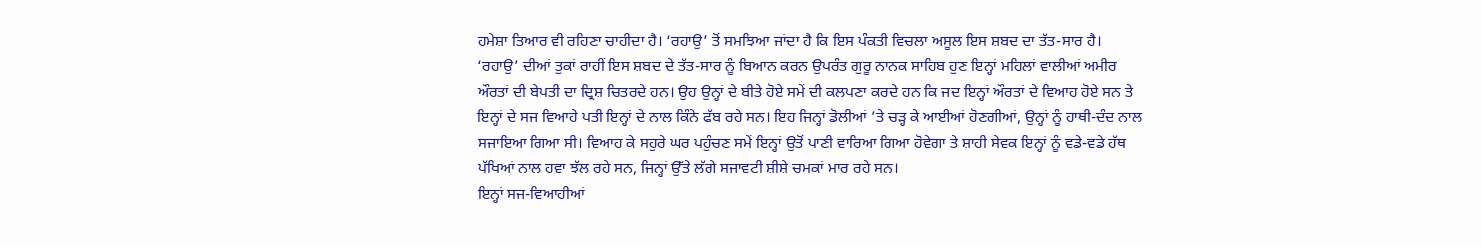ਹਮੇਸ਼ਾ ਤਿਆਰ ਵੀ ਰਹਿਣਾ ਚਾਹੀਦਾ ਹੈ। ‘ਰਹਾਉ’ ਤੋਂ ਸਮਝਿਆ ਜਾਂਦਾ ਹੈ ਕਿ ਇਸ ਪੰਕਤੀ ਵਿਚਲਾ ਅਸੂਲ ਇਸ ਸ਼ਬਦ ਦਾ ਤੱਤ-ਸਾਰ ਹੈ।
‘ਰਹਾਉ’ ਦੀਆਂ ਤੁਕਾਂ ਰਾਹੀਂ ਇਸ ਸ਼ਬਦ ਦੇ ਤੱਤ-ਸਾਰ ਨੂੰ ਬਿਆਨ ਕਰਨ ਉਪਰੰਤ ਗੁਰੂ ਨਾਨਕ ਸਾਹਿਬ ਹੁਣ ਇਨ੍ਹਾਂ ਮਹਿਲਾਂ ਵਾਲੀਆਂ ਅਮੀਰ ਔਰਤਾਂ ਦੀ ਬੇਪਤੀ ਦਾ ਦ੍ਰਿਸ਼ ਚਿਤਰਦੇ ਹਨ। ਉਹ ਉਨ੍ਹਾਂ ਦੇ ਬੀਤੇ ਹੋਏ ਸਮੇਂ ਦੀ ਕਲਪਣਾ ਕਰਦੇ ਹਨ ਕਿ ਜਦ ਇਨ੍ਹਾਂ ਔਰਤਾਂ ਦੇ ਵਿਆਹ ਹੋਏ ਸਨ ਤੇ ਇਨ੍ਹਾਂ ਦੇ ਸਜ ਵਿਆਹੇ ਪਤੀ ਇਨ੍ਹਾਂ ਦੇ ਨਾਲ ਕਿੰਨੇ ਫੱਬ ਰਹੇ ਸਨ। ਇਹ ਜਿਨ੍ਹਾਂ ਡੋਲੀਆਂ ’ਤੇ ਚੜ੍ਹ ਕੇ ਆਈਆਂ ਹੋਣਗੀਆਂ, ਉਨ੍ਹਾਂ ਨੂੰ ਹਾਥੀ-ਦੰਦ ਨਾਲ ਸਜਾਇਆ ਗਿਆ ਸੀ। ਵਿਆਹ ਕੇ ਸਹੁਰੇ ਘਰ ਪਹੁੰਚਣ ਸਮੇਂ ਇਨ੍ਹਾਂ ਉਤੋਂ ਪਾਣੀ ਵਾਰਿਆ ਗਿਆ ਹੋਵੇਗਾ ਤੇ ਸ਼ਾਹੀ ਸੇਵਕ ਇਨ੍ਹਾਂ ਨੂੰ ਵਡੇ-ਵਡੇ ਹੱਥ ਪੱਖਿਆਂ ਨਾਲ ਹਵਾ ਝੱਲ ਰਹੇ ਸਨ, ਜਿਨ੍ਹਾਂ ਉੱਤੇ ਲੱਗੇ ਸਜਾਵਟੀ ਸ਼ੀਸ਼ੇ ਚਮਕਾਂ ਮਾਰ ਰਹੇ ਸਨ।
ਇਨ੍ਹਾਂ ਸਜ-ਵਿਆਹੀਆਂ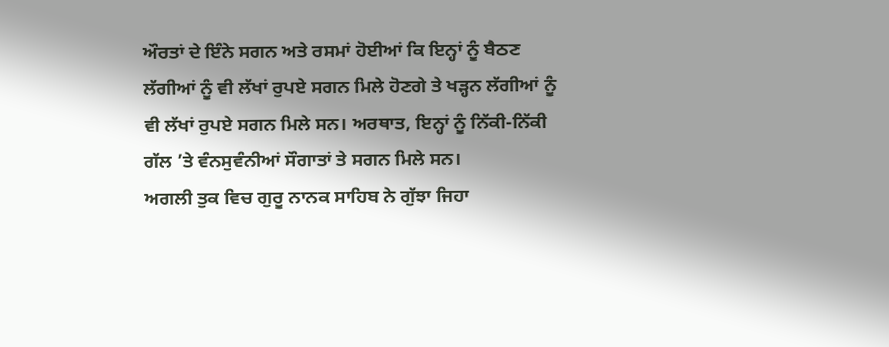ਔਰਤਾਂ ਦੇ ਇੰਨੇ ਸਗਨ ਅਤੇ ਰਸਮਾਂ ਹੋਈਆਂ ਕਿ ਇਨ੍ਹਾਂ ਨੂੰ ਬੈਠਣ ਲੱਗੀਆਂ ਨੂੰ ਵੀ ਲੱਖਾਂ ਰੁਪਏ ਸਗਨ ਮਿਲੇ ਹੋਣਗੇ ਤੇ ਖੜ੍ਹਨ ਲੱਗੀਆਂ ਨੂੰ ਵੀ ਲੱਖਾਂ ਰੁਪਏ ਸਗਨ ਮਿਲੇ ਸਨ। ਅਰਥਾਤ, ਇਨ੍ਹਾਂ ਨੂੰ ਨਿੱਕੀ-ਨਿੱਕੀ ਗੱਲ ’ਤੇ ਵੰਨਸੁਵੰਨੀਆਂ ਸੌਗਾਤਾਂ ਤੇ ਸਗਨ ਮਿਲੇ ਸਨ।
ਅਗਲੀ ਤੁਕ ਵਿਚ ਗੁਰੂ ਨਾਨਕ ਸਾਹਿਬ ਨੇ ਗੁੱਝਾ ਜਿਹਾ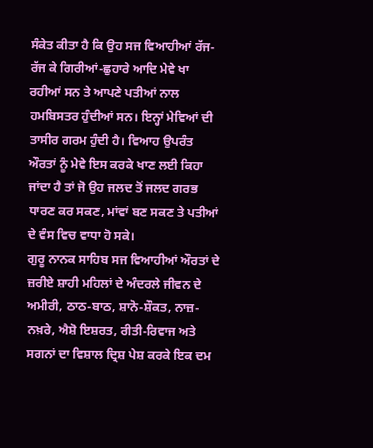ਸੰਕੇਤ ਕੀਤਾ ਹੈ ਕਿ ਉਹ ਸਜ ਵਿਆਹੀਆਂ ਰੱਜ-ਰੱਜ ਕੇ ਗਿਰੀਆਂ-ਛੁਹਾਰੇ ਆਦਿ ਮੇਵੇ ਖਾ ਰਹੀਆਂ ਸਨ ਤੇ ਆਪਣੇ ਪਤੀਆਂ ਨਾਲ ਹਮਬਿਸਤਰ ਹੁੰਦੀਆਂ ਸਨ। ਇਨ੍ਹਾਂ ਮੇਵਿਆਂ ਦੀ ਤਾਸੀਰ ਗਰਮ ਹੁੰਦੀ ਹੈ। ਵਿਆਹ ਉਪਰੰਤ ਔਰਤਾਂ ਨੂੰ ਮੇਵੇ ਇਸ ਕਰਕੇ ਖਾਣ ਲਈ ਕਿਹਾ ਜਾਂਦਾ ਹੈ ਤਾਂ ਜੋ ਉਹ ਜਲਦ ਤੋਂ ਜਲਦ ਗਰਭ ਧਾਰਣ ਕਰ ਸਕਣ, ਮਾਂਵਾਂ ਬਣ ਸਕਣ ਤੇ ਪਤੀਆਂ ਦੇ ਵੰਸ ਵਿਚ ਵਾਧਾ ਹੋ ਸਕੇ।
ਗੁਰੂ ਨਾਨਕ ਸਾਹਿਬ ਸਜ ਵਿਆਹੀਆਂ ਔਰਤਾਂ ਦੇ ਜ਼ਰੀਏ ਸ਼ਾਹੀ ਮਹਿਲਾਂ ਦੇ ਅੰਦਰਲੇ ਜੀਵਨ ਦੇ ਅਮੀਰੀ, ਠਾਠ-ਬਾਠ, ਸ਼ਾਨੋ-ਸ਼ੌਕਤ, ਨਾਜ਼-ਨਖ਼ਰੇ, ਐਸ਼ੋ ਇਸ਼ਰਤ, ਰੀਤੀ-ਰਿਵਾਜ ਅਤੇ ਸਗਨਾਂ ਦਾ ਵਿਸ਼ਾਲ ਦ੍ਰਿਸ਼ ਪੇਸ਼ ਕਰਕੇ ਇਕ ਦਮ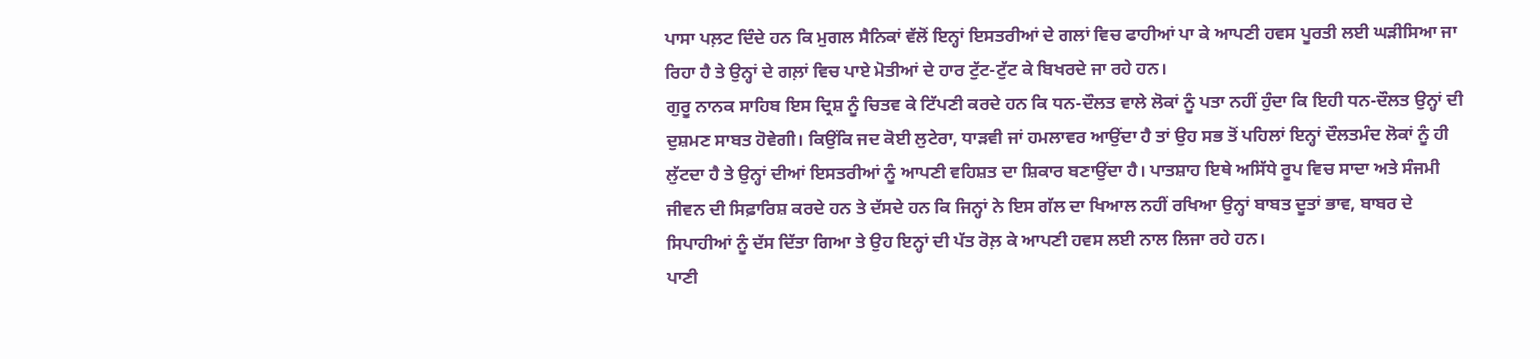ਪਾਸਾ ਪਲ਼ਟ ਦਿੰਦੇ ਹਨ ਕਿ ਮੁਗਲ ਸੈਨਿਕਾਂ ਵੱਲੋਂ ਇਨ੍ਹਾਂ ਇਸਤਰੀਆਂ ਦੇ ਗਲਾਂ ਵਿਚ ਫਾਹੀਆਂ ਪਾ ਕੇ ਆਪਣੀ ਹਵਸ ਪੂਰਤੀ ਲਈ ਘੜੀਸਿਆ ਜਾ ਰਿਹਾ ਹੈ ਤੇ ਉਨ੍ਹਾਂ ਦੇ ਗਲ਼ਾਂ ਵਿਚ ਪਾਏ ਮੋਤੀਆਂ ਦੇ ਹਾਰ ਟੁੱਟ-ਟੁੱਟ ਕੇ ਬਿਖਰਦੇ ਜਾ ਰਹੇ ਹਨ।
ਗੁਰੂ ਨਾਨਕ ਸਾਹਿਬ ਇਸ ਦ੍ਰਿਸ਼ ਨੂੰ ਚਿਤਵ ਕੇ ਟਿੱਪਣੀ ਕਰਦੇ ਹਨ ਕਿ ਧਨ-ਦੌਲਤ ਵਾਲੇ ਲੋਕਾਂ ਨੂੰ ਪਤਾ ਨਹੀਂ ਹੁੰਦਾ ਕਿ ਇਹੀ ਧਨ-ਦੌਲਤ ਉਨ੍ਹਾਂ ਦੀ ਦੁਸ਼ਮਣ ਸਾਬਤ ਹੋਵੇਗੀ। ਕਿਉਂਕਿ ਜਦ ਕੋਈ ਲੁਟੇਰਾ, ਧਾੜਵੀ ਜਾਂ ਹਮਲਾਵਰ ਆਉਂਦਾ ਹੈ ਤਾਂ ਉਹ ਸਭ ਤੋਂ ਪਹਿਲਾਂ ਇਨ੍ਹਾਂ ਦੌਲਤਮੰਦ ਲੋਕਾਂ ਨੂੰ ਹੀ ਲੁੱਟਦਾ ਹੈ ਤੇ ਉਨ੍ਹਾਂ ਦੀਆਂ ਇਸਤਰੀਆਂ ਨੂੰ ਆਪਣੀ ਵਹਿਸ਼ਤ ਦਾ ਸ਼ਿਕਾਰ ਬਣਾਉਂਦਾ ਹੈ। ਪਾਤਸ਼ਾਹ ਇਥੇ ਅਸਿੱਧੇ ਰੂਪ ਵਿਚ ਸਾਦਾ ਅਤੇ ਸੰਜਮੀ ਜੀਵਨ ਦੀ ਸਿਫ਼ਾਰਿਸ਼ ਕਰਦੇ ਹਨ ਤੇ ਦੱਸਦੇ ਹਨ ਕਿ ਜਿਨ੍ਹਾਂ ਨੇ ਇਸ ਗੱਲ ਦਾ ਖਿਆਲ ਨਹੀਂ ਰਖਿਆ ਉਨ੍ਹਾਂ ਬਾਬਤ ਦੂਤਾਂ ਭਾਵ, ਬਾਬਰ ਦੇ ਸਿਪਾਹੀਆਂ ਨੂੰ ਦੱਸ ਦਿੱਤਾ ਗਿਆ ਤੇ ਉਹ ਇਨ੍ਹਾਂ ਦੀ ਪੱਤ ਰੋਲ਼ ਕੇ ਆਪਣੀ ਹਵਸ ਲਈ ਨਾਲ ਲਿਜਾ ਰਹੇ ਹਨ।
ਪਾਣੀ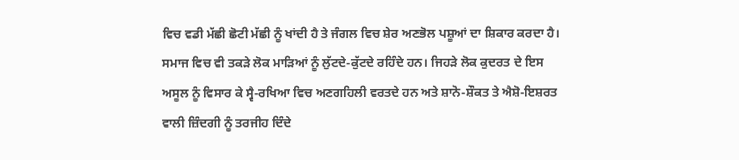ਵਿਚ ਵਡੀ ਮੱਛੀ ਛੋਟੀ ਮੱਛੀ ਨੂੰ ਖਾਂਦੀ ਹੈ ਤੇ ਜੰਗਲ ਵਿਚ ਸ਼ੇਰ ਅਣਭੋਲ ਪਸ਼ੂਆਂ ਦਾ ਸ਼ਿਕਾਰ ਕਰਦਾ ਹੈ। ਸਮਾਜ ਵਿਚ ਵੀ ਤਕੜੇ ਲੋਕ ਮਾੜਿਆਂ ਨੂੰ ਲੁੱਟਦੇ-ਕੁੱਟਦੇ ਰਹਿੰਦੇ ਹਨ। ਜਿਹੜੇ ਲੋਕ ਕੁਦਰਤ ਦੇ ਇਸ ਅਸੂਲ ਨੂੰ ਵਿਸਾਰ ਕੇ ਸ੍ਵੈ-ਰਖਿਆ ਵਿਚ ਅਣਗਹਿਲੀ ਵਰਤਦੇ ਹਨ ਅਤੇ ਸ਼ਾਨੋ-ਸ਼ੌਕਤ ਤੇ ਐਸ਼ੋ-ਇਸ਼ਰਤ ਵਾਲੀ ਜ਼ਿੰਦਗੀ ਨੂੰ ਤਰਜੀਹ ਦਿੰਦੇ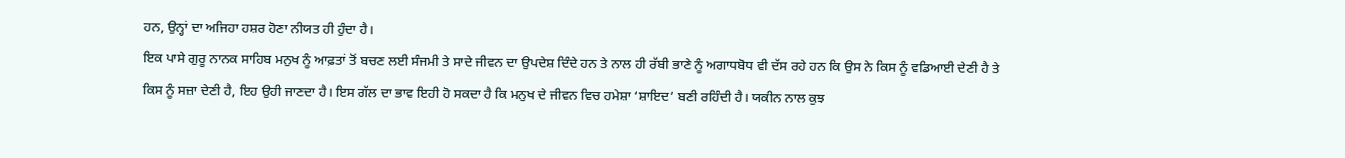ਹਨ, ਉਨ੍ਹਾਂ ਦਾ ਅਜਿਹਾ ਹਸ਼ਰ ਹੋਣਾ ਨੀਯਤ ਹੀ ਹੁੰਦਾ ਹੈ।
ਇਕ ਪਾਸੇ ਗੁਰੂ ਨਾਨਕ ਸਾਹਿਬ ਮਨੁਖ ਨੂੰ ਆਫ਼ਤਾਂ ਤੋਂ ਬਚਣ ਲਈ ਸੰਜਮੀ ਤੇ ਸਾਦੇ ਜੀਵਨ ਦਾ ਉਪਦੇਸ਼ ਦਿੰਦੇ ਹਨ ਤੇ ਨਾਲ ਹੀ ਰੱਬੀ ਭਾਣੇ ਨੂੰ ਅਗਾਧਬੋਧ ਵੀ ਦੱਸ ਰਹੇ ਹਨ ਕਿ ਉਸ ਨੇ ਕਿਸ ਨੂੰ ਵਡਿਆਈ ਦੇਣੀ ਹੈ ਤੇ ਕਿਸ ਨੂੰ ਸਜ਼ਾ ਦੇਣੀ ਹੈ, ਇਹ ਉਹੀ ਜਾਣਦਾ ਹੈ। ਇਸ ਗੱਲ ਦਾ ਭਾਵ ਇਹੀ ਹੋ ਸਕਦਾ ਹੈ ਕਿ ਮਨੁਖ ਦੇ ਜੀਵਨ ਵਿਚ ਹਮੇਸ਼ਾ ‘ਸ਼ਾਇਦ’ ਬਣੀ ਰਹਿੰਦੀ ਹੈ। ਯਕੀਨ ਨਾਲ ਕੁਝ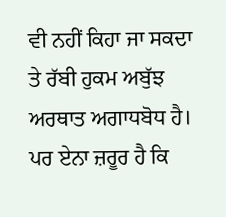ਵੀ ਨਹੀਂ ਕਿਹਾ ਜਾ ਸਕਦਾ ਤੇ ਰੱਬੀ ਹੁਕਮ ਅਬੁੱਝ ਅਰਥਾਤ ਅਗਾਧਬੋਧ ਹੈ। ਪਰ ਏਨਾ ਜ਼ਰੂਰ ਹੈ ਕਿ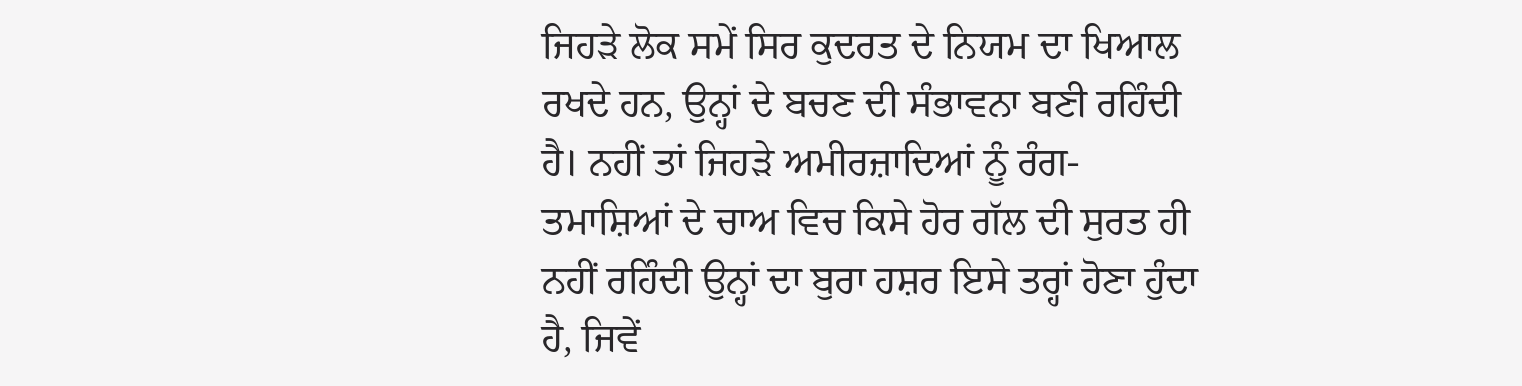ਜਿਹੜੇ ਲੋਕ ਸਮੇਂ ਸਿਰ ਕੁਦਰਤ ਦੇ ਨਿਯਮ ਦਾ ਖਿਆਲ ਰਖਦੇ ਹਨ, ਉਨ੍ਹਾਂ ਦੇ ਬਚਣ ਦੀ ਸੰਭਾਵਨਾ ਬਣੀ ਰਹਿੰਦੀ ਹੈ। ਨਹੀਂ ਤਾਂ ਜਿਹੜੇ ਅਮੀਰਜ਼ਾਦਿਆਂ ਨੂੰ ਰੰਗ-ਤਮਾਸ਼ਿਆਂ ਦੇ ਚਾਅ ਵਿਚ ਕਿਸੇ ਹੋਰ ਗੱਲ ਦੀ ਸੁਰਤ ਹੀ ਨਹੀਂ ਰਹਿੰਦੀ ਉਨ੍ਹਾਂ ਦਾ ਬੁਰਾ ਹਸ਼ਰ ਇਸੇ ਤਰ੍ਹਾਂ ਹੋਣਾ ਹੁੰਦਾ ਹੈ, ਜਿਵੇਂ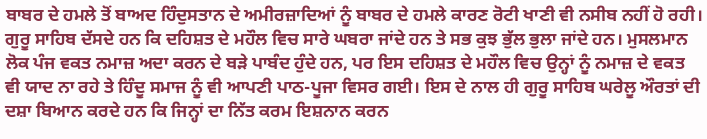ਬਾਬਰ ਦੇ ਹਮਲੇ ਤੋਂ ਬਾਅਦ ਹਿੰਦੁਸਤਾਨ ਦੇ ਅਮੀਰਜ਼ਾਦਿਆਂ ਨੂੰ ਬਾਬਰ ਦੇ ਹਮਲੇ ਕਾਰਣ ਰੋਟੀ ਖਾਣੀ ਵੀ ਨਸੀਬ ਨਹੀਂ ਹੋ ਰਹੀ।
ਗੁਰੂ ਸਾਹਿਬ ਦੱਸਦੇ ਹਨ ਕਿ ਦਹਿਸ਼ਤ ਦੇ ਮਹੌਲ ਵਿਚ ਸਾਰੇ ਘਬਰਾ ਜਾਂਦੇ ਹਨ ਤੇ ਸਭ ਕੁਝ ਭੁੱਲ ਭੁਲਾ ਜਾਂਦੇ ਹਨ। ਮੁਸਲਮਾਨ ਲੋਕ ਪੰਜ ਵਕਤ ਨਮਾਜ਼ ਅਦਾ ਕਰਨ ਦੇ ਬੜੇ ਪਾਬੰਦ ਹੁੰਦੇ ਹਨ, ਪਰ ਇਸ ਦਹਿਸ਼ਤ ਦੇ ਮਹੌਲ ਵਿਚ ਉਨ੍ਹਾਂ ਨੂੰ ਨਮਾਜ਼ ਦੇ ਵਕਤ ਵੀ ਯਾਦ ਨਾ ਰਹੇ ਤੇ ਹਿੰਦੂ ਸਮਾਜ ਨੂੰ ਵੀ ਆਪਣੀ ਪਾਠ-ਪੂਜਾ ਵਿਸਰ ਗਈ। ਇਸ ਦੇ ਨਾਲ ਹੀ ਗੁਰੂ ਸਾਹਿਬ ਘਰੇਲੂ ਔਰਤਾਂ ਦੀ ਦਸ਼ਾ ਬਿਆਨ ਕਰਦੇ ਹਨ ਕਿ ਜਿਨ੍ਹਾਂ ਦਾ ਨਿੱਤ ਕਰਮ ਇਸ਼ਨਾਨ ਕਰਨ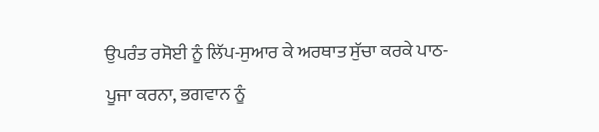ਉਪਰੰਤ ਰਸੋਈ ਨੂੰ ਲਿੱਪ-ਸੁਆਰ ਕੇ ਅਰਥਾਤ ਸੁੱਚਾ ਕਰਕੇ ਪਾਠ-ਪੂਜਾ ਕਰਨਾ, ਭਗਵਾਨ ਨੂੰ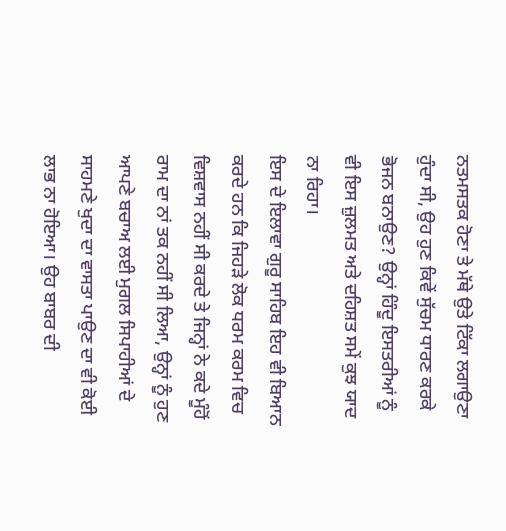ਨਤਮਸਤਕ ਹੋਣਾ ਤੇ ਮੱਥੇ ਉਤੇ ਟਿੱਕਾ ਲਗਾਉਣਾ ਹੁੰਦਾ ਸੀ, ਉਹ ਹੁਣ ਕਿਵੇਂ ਸੁੱਚਮ ਧਾਰਣ ਕਰਕੇ ਭੋਜਨ ਬਨਾਉਣ? ਉਨ੍ਹਾਂ ਹਿੰਦੂ ਇਸਤਰੀਆਂ ਨੂੰ ਵੀ ਇਸ ਜ਼ੁਲਮਤ ਅਤੇ ਦਹਿਸ਼ਤ ਸਮੇਂ ਕੁਝ ਯਾਦ ਨਾ ਰਿਹਾ।
ਇਸ ਦੇ ਇਲਾਵਾ ਗੁਰੂ ਸਾਹਿਬ ਇਹ ਵੀ ਬਿਆਨ ਕਰਦੇ ਹਨ ਕਿ ਜਿਹੜੇ ਲੋਕ ਧਰਮ ਕਰਮ ਵਿਚ ਵਿਸ਼ਵਾਸ ਨਹੀਂ ਸੀ ਕਰਦੇ ਤੇ ਜਿਨ੍ਹਾਂ ਨੇ ਕਦੇ ਮੂੰਹੋਂ ਰਾਮ ਦਾ ਨਾਂ ਤਕ ਨਹੀਂ ਸੀ ਲਿਆ, ਉਨ੍ਹਾਂ ਨੂੰ ਹੁਣ ਆਪਣੇ ਬਚਾਅ ਲਈ ਮੁਗਲ ਸਿਪਾਹੀਆਂ ਦੇ ਸਾਹਮਣੇ ਖੁਦਾ ਦਾ ਵਾਸਤਾ ਪਾਉਣ ਦਾ ਵੀ ਕੋਈ ਲਾਭ ਨਾ ਹੋਇਆ। ਉਹ ਬਾਬਰ ਦੀ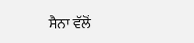ਸੈਨਾ ਵੱਲੋਂ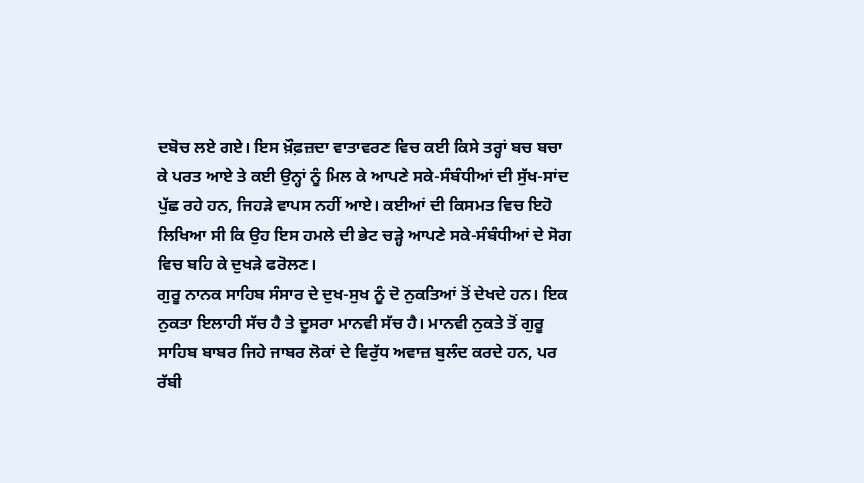ਦਬੋਚ ਲਏ ਗਏ। ਇਸ ਖ਼ੌਫ਼ਜ਼ਦਾ ਵਾਤਾਵਰਣ ਵਿਚ ਕਈ ਕਿਸੇ ਤਰ੍ਹਾਂ ਬਚ ਬਚਾ ਕੇ ਪਰਤ ਆਏ ਤੇ ਕਈ ਉਨ੍ਹਾਂ ਨੂੰ ਮਿਲ ਕੇ ਆਪਣੇ ਸਕੇ-ਸੰਬੰਧੀਆਂ ਦੀ ਸੁੱਖ-ਸਾਂਦ ਪੁੱਛ ਰਹੇ ਹਨ, ਜਿਹੜੇ ਵਾਪਸ ਨਹੀਂ ਆਏ। ਕਈਆਂ ਦੀ ਕਿਸਮਤ ਵਿਚ ਇਹੋ ਲਿਖਿਆ ਸੀ ਕਿ ਉਹ ਇਸ ਹਮਲੇ ਦੀ ਭੇਟ ਚੜ੍ਹੇ ਆਪਣੇ ਸਕੇ-ਸੰਬੰਧੀਆਂ ਦੇ ਸੋਗ ਵਿਚ ਬਹਿ ਕੇ ਦੁਖੜੇ ਫਰੋਲਣ।
ਗੁਰੂ ਨਾਨਕ ਸਾਹਿਬ ਸੰਸਾਰ ਦੇ ਦੁਖ-ਸੁਖ ਨੂੰ ਦੋ ਨੁਕਤਿਆਂ ਤੋਂ ਦੇਖਦੇ ਹਨ। ਇਕ ਨੁਕਤਾ ਇਲਾਹੀ ਸੱਚ ਹੈ ਤੇ ਦੂਸਰਾ ਮਾਨਵੀ ਸੱਚ ਹੈ। ਮਾਨਵੀ ਨੁਕਤੇ ਤੋਂ ਗੁਰੂ ਸਾਹਿਬ ਬਾਬਰ ਜਿਹੇ ਜਾਬਰ ਲੋਕਾਂ ਦੇ ਵਿਰੁੱਧ ਅਵਾਜ਼ ਬੁਲੰਦ ਕਰਦੇ ਹਨ, ਪਰ ਰੱਬੀ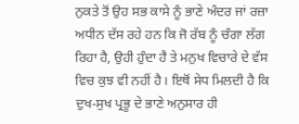ਨੁਕਤੇ ਤੋਂ ਉਹ ਸਭ ਕਾਸੇ ਨੂੰ ਭਾਣੇ ਅੰਦਰ ਜਾਂ ਰਜ਼ਾ ਅਧੀਨ ਦੱਸ ਰਹੇ ਹਨ ਕਿ ਜੋ ਰੱਬ ਨੂੰ ਚੰਗਾ ਲੱਗ ਰਿਹਾ ਹੈ, ਉਹੀ ਹੁੰਦਾ ਹੈ ਤੇ ਮਨੁਖ ਵਿਚਾਰੇ ਦੇ ਵੱਸ ਵਿਚ ਕੁਝ ਵੀ ਨਹੀਂ ਹੈ। ਇਥੋਂ ਸੇਧ ਮਿਲਦੀ ਹੈ ਕਿ ਦੁਖ-ਸੁਖ ਪ੍ਰਭੂ ਦੇ ਭਾਣੇ ਅਨੁਸਾਰ ਹੀ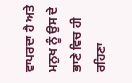ਵਾਪਰਦਾ ਹੈ ਅਤੇ ਮਨੁਖ ਨੂੰ ਉਸ ਦੇ ਭਾਣੇ ਵਿਚ ਹੀ ਰਹਿਣਾ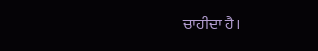ਚਾਹੀਦਾ ਹੈ।